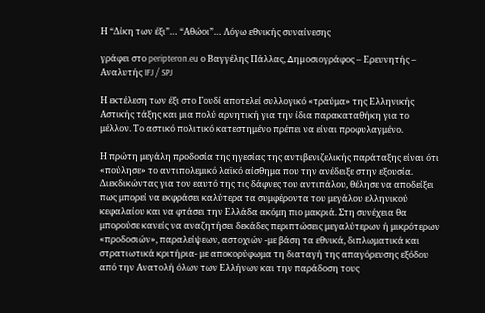Η “Δίκη των έξι”… “Αθώοι”… Λόγω εθνικής συναίνεσης

γράφει στο peripteron.eu ο Βαγγέλης Πάλλας, ∆ηµοσιογράφος – Ερευνητής – Αναλυτής IFJ / SPJ

Η εκτέλεση των έξι στο Γουδί αποτελεί συλλογικό «τραύμα» της Ελληνικής Αστικής τάξης και μια πολύ αρνητική για την ίδια παρακαταθήκη για το μέλλον. Το αστικό πολιτικό κατεστημένο πρέπει να είναι προφυλαγμένο.

Η πρώτη μεγάλη προδοσία της ηγεσίας της αντιβενιζελικής παράταξης είναι ότι «πούλησε» το αντιπολεμικό λαϊκό αίσθημα που την ανέδειξε στην εξουσία. Διεκδικώντας για τον εαυτό της τις δάφνες του αντιπάλου, θέλησε να αποδείξει πως μπορεί να εκφράσει καλύτερα τα συμφέροντα του μεγάλου ελληνικού κεφαλαίου και να φτάσει την Ελλάδα ακόμη πιο μακριά. Στη συνέχεια θα μπορούσε κανείς να αναζητήσει δεκάδες περιπτώσεις μεγαλύτερων ή μικρότερων «προδοσιών», παραλείψεων, αστοχιών -με βάση τα εθνικά, διπλωματικά και στρατιωτικά κριτήρια- με αποκορύφωμα τη διαταγή της απαγόρευσης εξόδου από την Ανατολή όλων των Ελλήνων και την παράδοση τους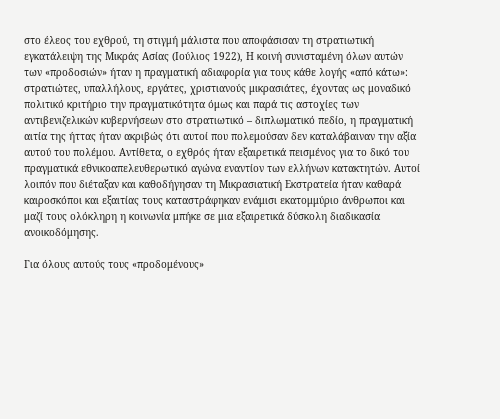στο έλεος του εχθρού, τη στιγμή μάλιστα που αποφάσισαν τη στρατιωτική εγκατάλειψη της Μικράς Ασίας (Ιούλιος 1922), Η κοινή συνισταμένη όλων αυτών των «προδοσιών» ήταν η πραγματική αδιαφορία για τους κάθε λογής «από κάτω»: στρατιώτες, υπαλλήλους, εργάτες, χριστιανούς μικρασιάτες, έχοντας ως μοναδικό πολιτικό κριτήριο την πραγματικότητα όμως και παρά τις αστοχίες των αντιβενιζελικών κυβερνήσεων στο στρατιωτικό – διπλωματικό πεδίο, η πραγματική αιτία της ήττας ήταν ακριβώς ότι αυτοί που πολεμούσαν δεν καταλάβαιναν την αξία αυτού του πολέμου. Αντίθετα, ο εχθρός ήταν εξαιρετικά πεισμένος για το δικό του πραγματικά εθνικοαπελευθερωτικό αγώνα εναντίον των ελλήνων κατακτητών. Αυτοί λοιπόν που διέταξαν και καθοδήγησαν τη Μικρασιατική Εκστρατεία ήταν καθαρά καιροσκόποι και εξαιτίας τους καταστράφηκαν ενάμισι εκατομμύριο άνθρωποι και μαζί τους ολόκληρη η κοινωνία μπήκε σε μια εξαιρετικά δύσκολη διαδικασία ανοικοδόμησης.

Για όλους αυτούς τους «προδομένους»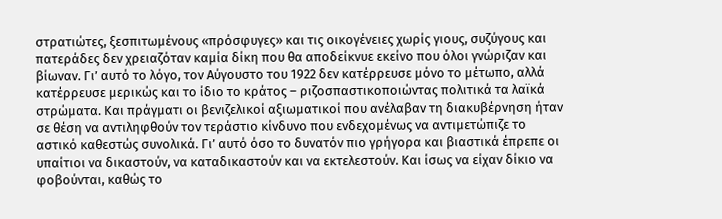στρατιώτες, ξεσπιτωμένους «πρόσφυγες» και τις οικογένειες χωρίς γιους, συζύγους και πατεράδες δεν χρειαζόταν καμία δίκη που θα αποδείκνυε εκείνο που όλοι γνώριζαν και βίωναν. Γι’ αυτό το λόγο, τον Αύγουστο του 1922 δεν κατέρρευσε μόνο το μέτωπο, αλλά κατέρρευσε μερικώς και το ίδιο το κράτος – ριζοσπαστικοποιώντας πολιτικά τα λαϊκά στρώματα. Και πράγματι οι βενιζελικοί αξιωματικοί που ανέλαβαν τη διακυβέρνηση ήταν σε θέση να αντιληφθούν τον τεράστιο κίνδυνο που ενδεχομένως να αντιμετώπιζε το αστικό καθεστώς συνολικά. Γι’ αυτό όσο το δυνατόν πιο γρήγορα και βιαστικά έπρεπε οι υπαίτιοι να δικαστούν, να καταδικαστούν και να εκτελεστούν. Και ίσως να είχαν δίκιο να φοβούνται, καθώς το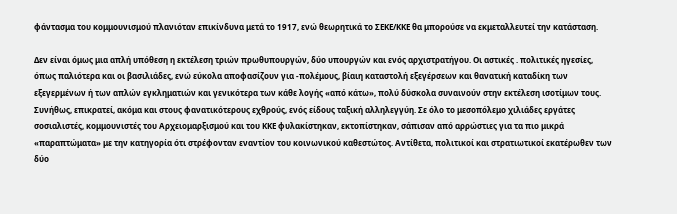φάντασμα του κομμουνισμού πλανιόταν επικίνδυνα μετά το 1917, ενώ θεωρητικά το ΣΕΚΕ/ΚΚΕ θα μπορούσε να εκμεταλλευτεί την κατάσταση.

Δεν είναι όμως μια απλή υπόθεση η εκτέλεση τριών πρωθυπουργών, δύο υπουργών και ενός αρχιστρατήγου. Οι αστικές . πολιτικές ηγεσίες, όπως παλιότερα και οι βασιλιάδες, ενώ εύκολα αποφασίζουν για -πολέμους, βίαιη καταστολή εξεγέρσεων και θανατική καταδίκη των εξεγερμένων ή των απλών εγκληματιών και γενικότερα των κάθε λογής «από κάτω», πολύ δύσκολα συναινούν στην εκτέλεση ισοτίμων τους. Συνήθως, επικρατεί, ακόμα και στους φανατικότερους εχθρούς, ενός είδους ταξική αλληλεγγύη. Σε όλο το μεσοπόλεμο χιλιάδες εργάτες σοσιαλιστές, κομμουνιστές του Αρχειομαρξισμού και του ΚΚΕ φυλακίστηκαν, εκτοπίστηκαν, σάπισαν από αρρώστιες για τα πιο μικρά «παραπτώματα» με την κατηγορία ότι στρέφονταν εναντίον του κοινωνικού καθεστώτος. Αντίθετα, πολιτικοί και στρατιωτικοί εκατέρωθεν των δύο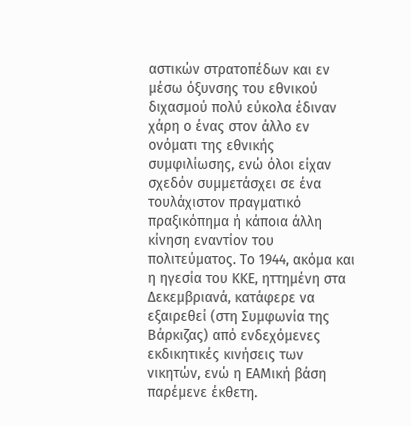αστικών στρατοπέδων και εν μέσω όξυνσης του εθνικού διχασμού πολύ εύκολα έδιναν χάρη ο ένας στον άλλο εν ονόματι της εθνικής συμφιλίωσης, ενώ όλοι είχαν σχεδόν συμμετάσχει σε ένα τουλάχιστον πραγματικό πραξικόπημα ή κάποια άλλη κίνηση εναντίον του πολιτεύματος. Το 1944, ακόμα και η ηγεσία του ΚΚΕ, ηττημένη στα Δεκεμβριανά, κατάφερε να εξαιρεθεί (στη Συμφωνία της Βάρκιζας) από ενδεχόμενες εκδικητικές κινήσεις των νικητών, ενώ η ΕΑΜική βάση παρέμενε έκθετη.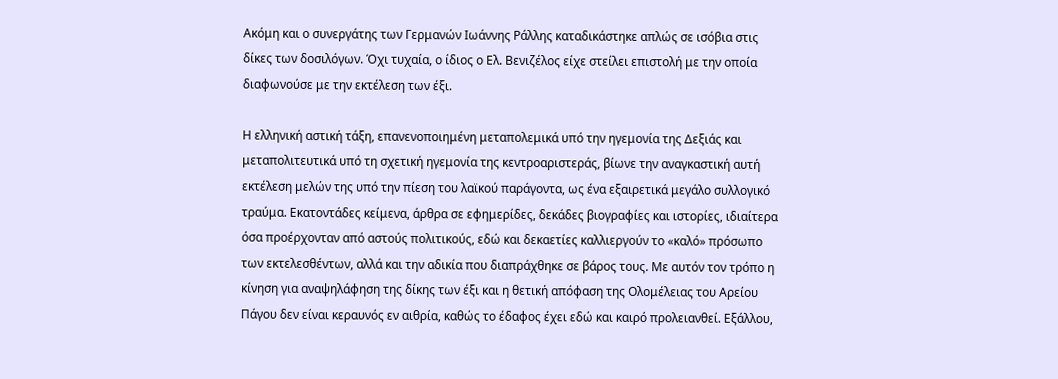Ακόμη και ο συνεργάτης των Γερμανών Ιωάννης Ράλλης καταδικάστηκε απλώς σε ισόβια στις δίκες των δοσιλόγων. Όχι τυχαία, ο ίδιος ο Ελ. Βενιζέλος είχε στείλει επιστολή με την οποία διαφωνούσε με την εκτέλεση των έξι.

Η ελληνική αστική τάξη, επανενοποιημένη μεταπολεμικά υπό την ηγεμονία της Δεξιάς και μεταπολιτευτικά υπό τη σχετική ηγεμονία της κεντροαριστεράς, βίωνε την αναγκαστική αυτή εκτέλεση μελών της υπό την πίεση του λαϊκού παράγοντα, ως ένα εξαιρετικά μεγάλο συλλογικό τραύμα. Εκατοντάδες κείμενα, άρθρα σε εφημερίδες, δεκάδες βιογραφίες και ιστορίες, ιδιαίτερα όσα προέρχονταν από αστούς πολιτικούς, εδώ και δεκαετίες καλλιεργούν το «καλό» πρόσωπο των εκτελεσθέντων, αλλά και την αδικία που διαπράχθηκε σε βάρος τους. Με αυτόν τον τρόπο η κίνηση για αναψηλάφηση της δίκης των έξι και η θετική απόφαση της Ολομέλειας του Αρείου Πάγου δεν είναι κεραυνός εν αιθρία, καθώς το έδαφος έχει εδώ και καιρό προλειανθεί. Εξάλλου,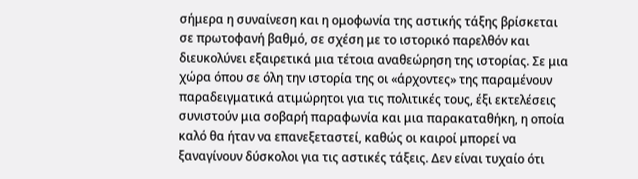σήμερα η συναίνεση και η ομοφωνία της αστικής τάξης βρίσκεται σε πρωτοφανή βαθμό, σε σχέση με το ιστορικό παρελθόν και διευκολύνει εξαιρετικά μια τέτοια αναθεώρηση της ιστορίας. Σε μια χώρα όπου σε όλη την ιστορία της οι «άρχοντες» της παραμένουν παραδειγματικά ατιμώρητοι για τις πολιτικές τους, έξι εκτελέσεις συνιστούν μια σοβαρή παραφωνία και μια παρακαταθήκη, η οποία καλό θα ήταν να επανεξεταστεί, καθώς οι καιροί μπορεί να ξαναγίνουν δύσκολοι για τις αστικές τάξεις. Δεν είναι τυχαίο ότι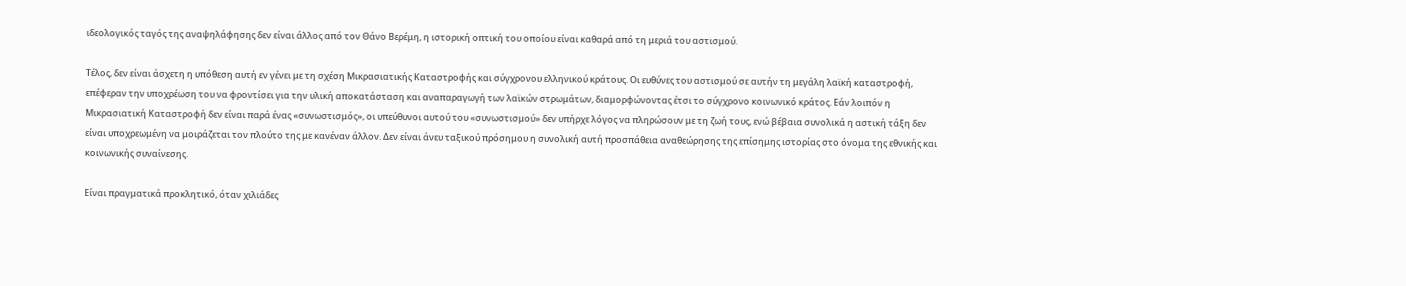ιδεολογικός ταγός της αναψηλάφησης δεν είναι άλλος από τον Θάνο Βερέμη, η ιστορική οπτική του οποίου είναι καθαρά από τη μεριά του αστισμού.

Τέλος, δεν είναι άσχετη η υπόθεση αυτή εν γένει με τη σχέση Μικρασιατικής Καταστροφής και σύγχρονου ελληνικού κράτους. Οι ευθύνες του αστισμού σε αυτήν τη μεγάλη λαϊκή καταστροφή, επέφεραν την υποχρέωση του να φροντίσει για την υλική αποκατάσταση και αναπαραγωγή των λαϊκών στρωμάτων, διαμορφώνοντας έτσι το σύγχρονο κοινωνικό κράτος. Εάν λοιπόν η Μικρασιατική Καταστροφή δεν είναι παρά ένας «συνωστισμός», οι υπεύθυνοι αυτού του «συνωστισμού» δεν υπήρχε λόγος να πληρώσουν με τη ζωή τους, ενώ βέβαια συνολικά η αστική τάξη δεν είναι υποχρεωμένη να μοιράζεται τον πλούτο της με κανέναν άλλον. Δεν είναι άνευ ταξικού πρόσημου η συνολική αυτή προσπάθεια αναθεώρησης της επίσημης ιστορίας στο όνομα της εθνικής και κοινωνικής συναίνεσης.

Είναι πραγματικά προκλητικό, όταν χιλιάδες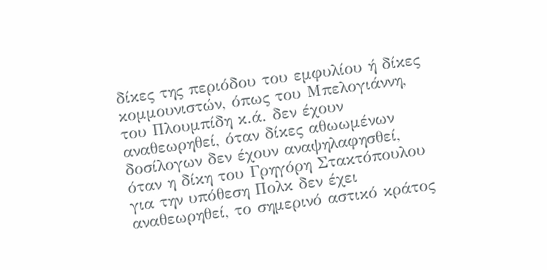δίκες της περιόδου του εμφυλίου ή δίκες κομμουνιστών, όπως του Μπελογιάννη, του Πλουμπίδη κ.ά. δεν έχουν αναθεωρηθεί, όταν δίκες αθωωμένων δοσίλογων δεν έχουν αναψηλαφησθεί, όταν η δίκη του Γρηγόρη Στακτόπουλου για την υπόθεση Πολκ δεν έχει αναθεωρηθεί, το σημερινό αστικό κράτος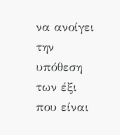να ανοίγει την υπόθεση των έξι που είναι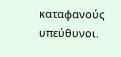καταφανούς υπεύθυνοι.